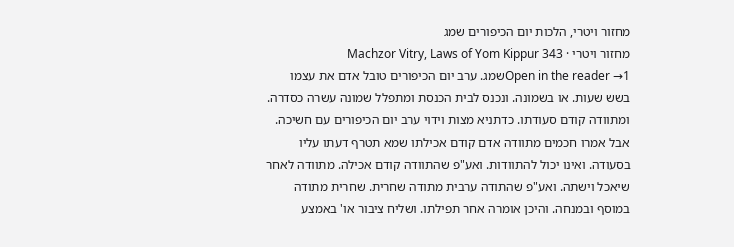מחזור ויטרי, הלכות יום הכיפורים שמג
מחזור ויטרי · Machzor Vitry, Laws of Yom Kippur 343
Open in the reader →1שמג. ערב יום הכיפורים טובל אדם את עצמו בשש שעות. או בשמונה. ונכנס לבית הכנסת ומתפלל שמונה עשרה כסדרה. ומתוודה קודם סעודתו. כדתניא מצות וידוי ערב יום הכיפורים עם חשיכה. אבל אמרו חכמים מתוודה אדם קודם אכילתו שמא תטרף דעתו עליו בסעודה. ואינו יכול להתוודות. ואע"פ שהתוודה קודם אכילה. מתוודה לאחר שיאכל וישתה. ואע"פ שהתודה ערבית מתודה שחרית. שחרית מתודה במוסף ובמנחה. והיכן אומרה אחר תפילתו. ושליח ציבור או' באמצע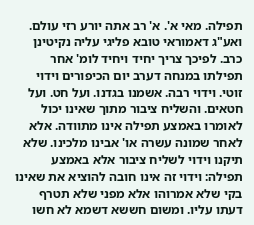תפילה. מאי א'. א' רב אתה יורע רזי עולם. ואע"ג דאמוראי טובא פליגי עליה נקיטינן כרב. לפיכך צריך יחיד ויחיד לומ' אחר תפילתו במנחה דערב יום הכיפורים וידוי זוטי. וידוי רבה. אשמנו בגדנו. ועל חט. ועל חטאים. והשליח ציבור מתוך שאינו יכול לאומרו באמצע תפילה אינו מתוודה. אלא לאחר שמונה עשרה או' אבינו מלכינו. שלא תיקנו וידוי לשליח ציבור אלא באמצע תפילה: וידוי זה אינו חובה להוציא את שאינו בקי שלא אמרוהו אלא מפני שלא תטרף דעתו עליו. ומשום חששא דשמא לא חשו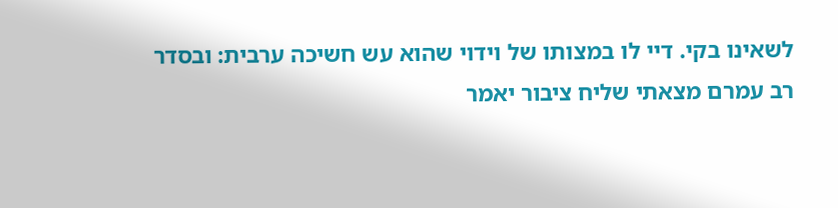לשאינו בקי. דיי לו במצותו של וידוי שהוא עש חשיכה ערבית: ובסדר רב עמרם מצאתי שליח ציבור יאמר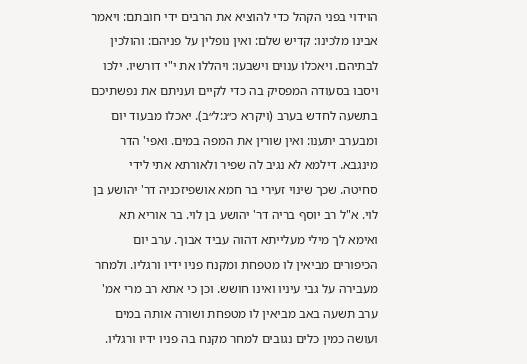הוידוי בפני הקהל כדי להוציא את הרבים ידי חובתם: ויאמר אבינו מלכינו: קדיש שלם: ואין נופלין על פניהם: והולכין לבתיהם. ויאכלו ענוים וישבעו: ויהללו את י"י דורשיו. ילכו ויסבו בסעודה המפסיק בה כדי לקיים ועניתם את נפשתיכם בתשעה לחדש בערב (ויקרא כ״ג:ל״ב). יאכלו מבעוד יום ומבערב יתענו: ואין שורין את המפה במים. ואפי' הדר מינגבא. דילמא לא נגיב לה שפיר ולאורתא אתי לידי סחיטה. שכך שינוי זעירי בר חמא אושפיזכניה דר' יהושע בן לוי. א"ל רב יוסף בריה דר' יהושע בן לוי. בר אוריא תא ואימא לך מילי מעלייתא דהוה עביד אבוך. ערב יום הכיפורים מביאין לו מטפחת ומקנח פניו ידיו ורגליו. ולמחר מעבירה על גבי עיניו ואינו חושש. וכן כי אתא רב מרי אמ' ערב תשעה באב מביאין לו מטפחת ושורה אותה במים ועושה כמין כלים נגובים למחר מקנח בה פניו ידיו ורגליו.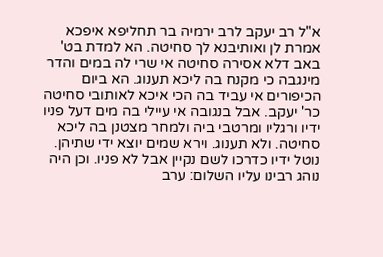א"ל רב יעקב לרב ירמיה בר תחליפא איפכא אמרת לן ואותיבנא לך סחיטה. הא למדת בט' באב דלא אסירה סחיטה אי שרי לה במים והדר מינגבה כי מקנח בה ליכא תענוג. הא ביום הכיפורים אי עביד בה הכי איכא לאותובי סחיטה כר' יעקב. אבל בנגובה אי עיילי בה מים דעל פניו ידיו ורגליו ומרטבי ביה ולמחר מצטנן בה ליכא סחיטה. ולא תענוג. וירא שמים יוצא ידי שתיהן. נוטל ידיו כדרכו לשם נקיין אבל לא פניו. וכן היה נוהג רבינו עליו השלום: ערב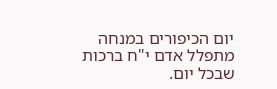יום הכיפורים במנחה מתפלל אדם י"ח ברכות שבכל יום.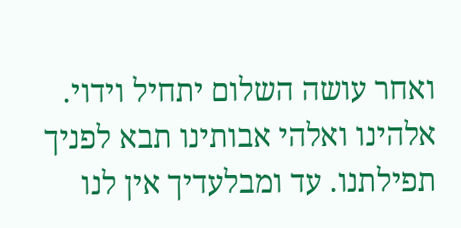ואחר עושה השלום יתחיל וידוי. אלהינו ואלהי אבותינו תבא לפניך תפילתנו. עד ומבלעדיך אין לנו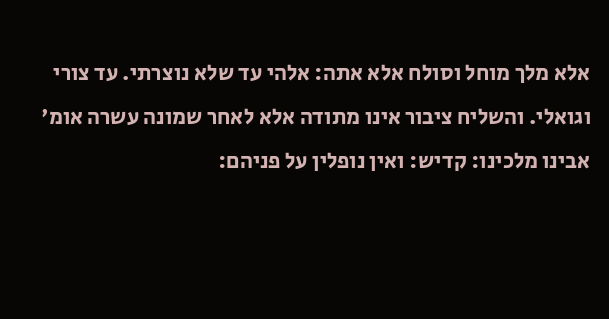אלא מלך מוחל וסולח אלא אתה: אלהי עד שלא נוצרתי. עד צורי וגואלי. והשליח ציבור אינו מתודה אלא לאחר שמונה עשרה אומ' אבינו מלכינו: קדיש: ואין נופלין על פניהם: